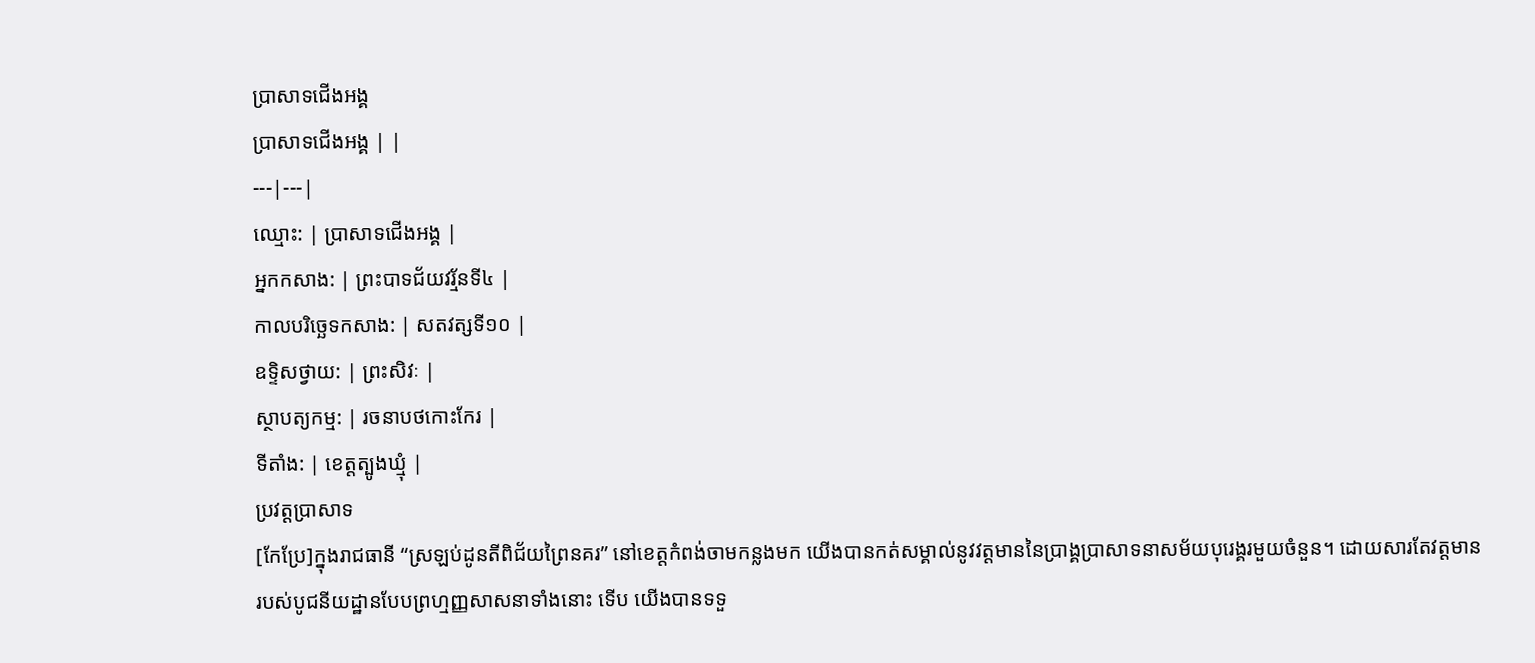ប្រាសាទជើងអង្គ
ប្រាសាទជើងអង្គ | |
---|---|
ឈ្មោះ: | ប្រាសាទជើងអង្គ |
អ្នកកសាង: | ព្រះបាទជ័យវរ្ម័នទី៤ |
កាលបរិច្ឆេទកសាង: | សតវត្សទី១០ |
ឧទ្ទិសថ្វាយ: | ព្រះសិវៈ |
ស្ថាបត្យកម្ម: | រចនាបថកោះកែរ |
ទីតាំង: | ខេត្តត្បូងឃ្មុំ |
ប្រវត្តប្រាសាទ
[កែប្រែ]ក្នុងរាជធានី “ស្រឡប់ដូនតីពិជ័យព្រៃនគរ” នៅខេត្តកំពង់ចាមកន្លងមក យើងបានកត់សម្គាល់នូវវត្តមាននៃប្រាង្គប្រាសាទនាសម័យបុរេង្គរមួយចំនួន។ ដោយសារតែវត្តមានរបស់បូជនីយដ្ឋានបែបព្រហ្មញ្ញសាសនាទាំងនោះ ទើប យើងបានទទួ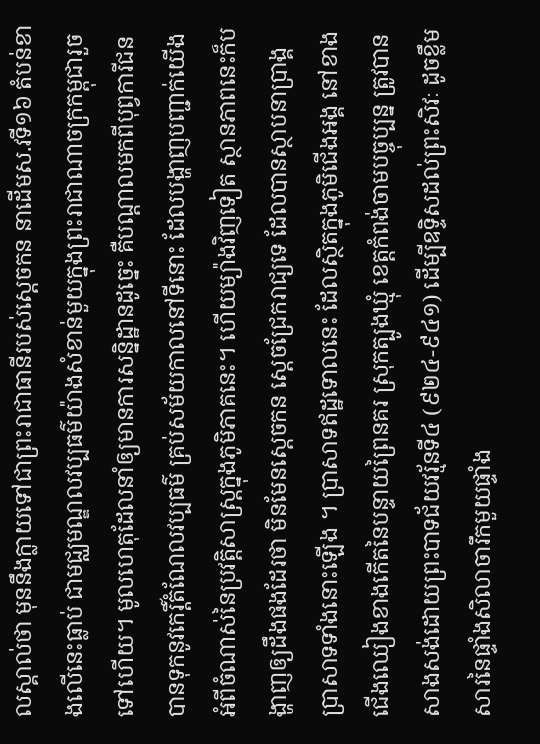លស្គាល់ថា មុននឹងក្លាយទៅជាព្រះរាជាធានីរបស់ស្តេចកន នាដើមស.វទី១៦ តំបន់ខាងលើនេះធ្លាប់ ជាមជ្ឈមណ្ឌលវប្បធម៌យ៉ាងសំខាន់មួយក្នុងព្រះរាជាណាចក្រកម្ពុជារួចទៅហើយ។ មូលហេតុដែលនាំឲ្យមានការសន្និដ្ឋានដូច្នេះ គឺបណ្តាលមកពីបុព្វការីជនបានទុកនូវកេរ្តិ៍តំណែលវប្បធម៌ គ្រប់សម័យកាលនៅទីនោះ ដែលបង្ហាញបញ្ជាក់យើងអំពីចំណាស់នៃប្រវត្តិសាស្ត្រក្នុងភូមិភាគនេះ។ ហើយម្យ៉ាងវិញទៀត ស្ថានភាពនេះក៏បង្ហាញឲ្យដឹងផងដែរថា មិនមែនស្តេចកន ស្តេចជ្រែករាជ្យទេ ដែលបានស្ថាបនាប្រាង្គប្រាសាទទាំងនោះឡើង ។ ប្រាសាទឥដ្ឋទោលនេះ ដែលស្ថិតក្នុងភូមិជើងអង្គ នៅខាងជើងឈៀងខាងកើតនៃបន្ទាយព្រៃនគរ ស្រុកត្បូងឃ្មុំ ខេត្តកំពង់ចាមបច្ចុប្បន្ន ត្រូវបានសាងសង់ដោយព្រះបាទជ័យវរ្ម័នទី៤ (៩២៤-៩៤១) ដើម្បីឧទ្ទិសដល់ព្រះសិវៈ ដូចខ្លឹមសារនៃផ្ទាំងសិលាចារឹកមួយផ្ទាំង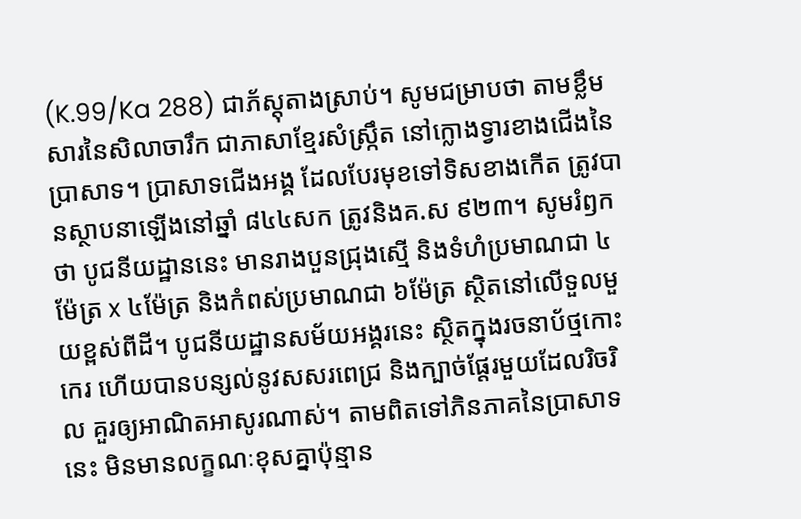(K.99/Ka 288) ជាភ័ស្តុតាងស្រាប់។ សូមជម្រាបថា តាមខ្លឹមសារនៃសិលាចារឹក ជាភាសាខ្មែរសំស្ក្រឹត នៅក្លោងទ្វារខាងជើងនៃប្រាសាទ។ ប្រាសាទជើងអង្គ ដែលបែរមុខទៅទិសខាងកើត ត្រូវបានស្ថាបនាឡើងនៅឆ្នាំ ៨៤៤សក ត្រូវនិងគ.ស ៩២៣។ សូមរំឭកថា បូជនីយដ្ឋាននេះ មានរាងបួនជ្រុងស្មើ និងទំហំប្រមាណជា ៤ម៉ែត្រ x ៤ម៉ែត្រ និងកំពស់ប្រមាណជា ៦ម៉ែត្រ ស្ថិតនៅលើទួលមួយខ្ពស់ពីដី។ បូជនីយដ្ឋានសម័យអង្គរនេះ ស្ថិតក្នុងរចនាប័ថ្មកោះកេរ ហើយបានបន្សល់នូវសសរពេជ្រ និងក្បាច់ផ្តែរមួយដែលរិចរិល គួរឲ្យអាណិតអាសូរណាស់។ តាមពិតទៅភិនភាគនៃប្រាសាទនេះ មិនមានលក្ខណៈខុសគ្នាប៉ុន្មាន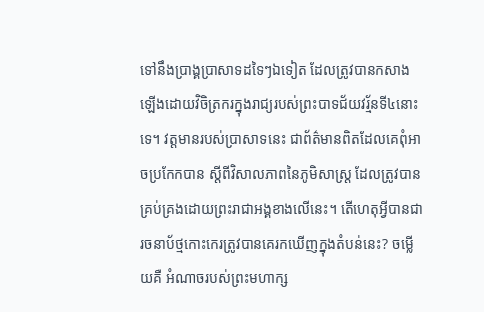ទៅនឹងប្រាង្គប្រាសាទដទៃៗឯទៀត ដែលត្រូវបានកសាងឡើងដោយវិចិត្រករក្នុងរាជ្យរបស់ព្រះបាទជ័យវរ្ម័នទី៤នោះទេ។ វត្តមានរបស់ប្រាសាទនេះ ជាព័ត៌មានពិតដែលគេពុំអាចប្រកែកបាន ស្តីពីវិសាលភាពនៃភូមិសាស្ត្រ ដែលត្រូវបានគ្រប់គ្រងដោយព្រះរាជាអង្គខាងលើនេះ។ តើហេតុអ្វីបានជារចនាប័ថ្មកោះកេរត្រូវបានគេរកឃើញក្នុងតំបន់នេះ? ចម្លើយគឺ អំណាចរបស់ព្រះមហាក្ស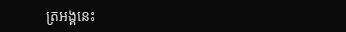ត្រអង្គនេះ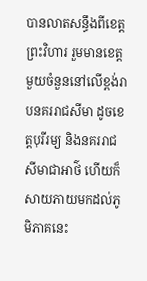បានលាតសន្ធឹងពីខេត្តព្រះវិហារ រួមមានខេត្តមួយចំនួននៅលើខ្ពង់រាបនគររាជសីមា ដូចខេត្តបុរីរម្យ និងនគររាជសីមាជាអាថ៌ ហើយក៏សាយភាយមកដល់ភូមិភាគនេះ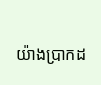យ៉ាងប្រាកដ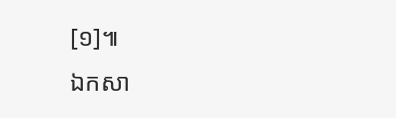[១]៕
ឯកសា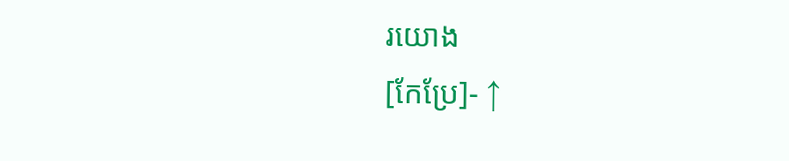រយោង
[កែប្រែ]- ↑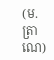(ម.ត្រាណេ)